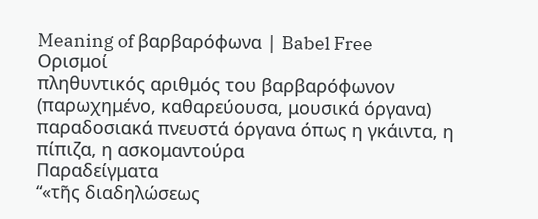Meaning of βαρβαρόφωνα | Babel Free
Ορισμοί
πληθυντικός αριθμός του βαρβαρόφωνον (παρωχημένο, καθαρεύουσα, μουσικά όργανα) παραδοσιακά πνευστά όργανα όπως η γκάιντα, η πίπιζα, η ασκομαντούρα
Παραδείγματα
“«τῆς διαδηλώσεως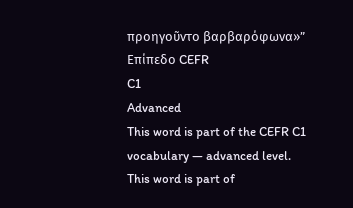προηγοῦντο βαρβαρόφωνα»”
Επίπεδο CEFR
C1
Advanced
This word is part of the CEFR C1 vocabulary — advanced level.
This word is part of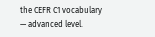the CEFR C1 vocabulary — advanced level.